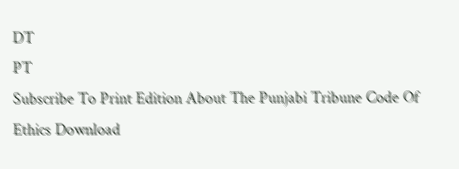DT
PT
Subscribe To Print Edition About The Punjabi Tribune Code Of Ethics Download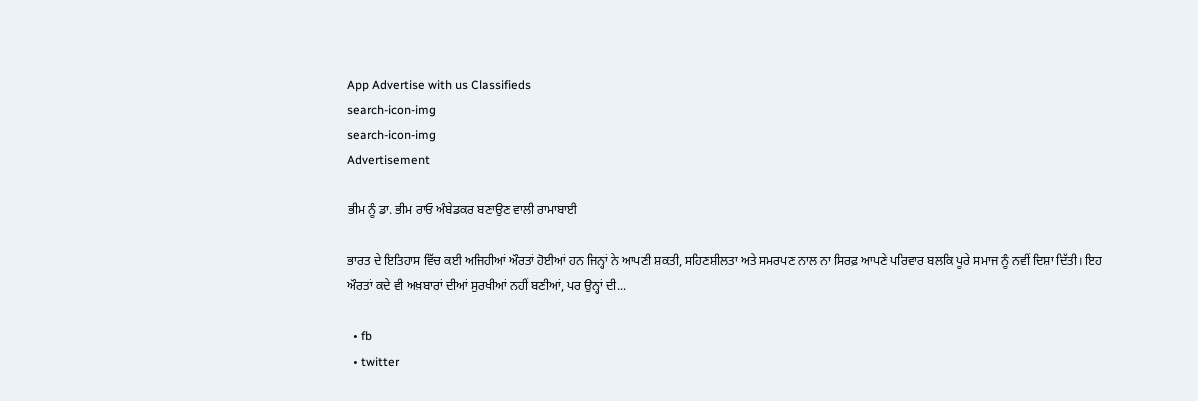App Advertise with us Classifieds
search-icon-img
search-icon-img
Advertisement

ਭੀਮ ਨੂੰ ਡਾ. ਭੀਮ ਰਾਓ ਅੰਬੇਡਕਰ ਬਣਾਉਣ ਵਾਲੀ ਰਾਮਾਬਾਈ

ਭਾਰਤ ਦੇ ਇਤਿਹਾਸ ਵਿੱਚ ਕਈ ਅਜਿਹੀਆਂ ਔਰਤਾਂ ਹੋਈਆਂ ਹਨ ਜਿਨ੍ਹਾਂ ਨੇ ਆਪਣੀ ਸ਼ਕਤੀ, ਸਹਿਣਸ਼ੀਲਤਾ ਅਤੇ ਸਮਰਪਣ ਨਾਲ ਨਾ ਸਿਰਫ਼ ਆਪਣੇ ਪਰਿਵਾਰ ਬਲਕਿ ਪੂਰੇ ਸਮਾਜ ਨੂੰ ਨਵੀਂ ਦਿਸ਼ਾ ਦਿੱਤੀ। ਇਹ ਔਰਤਾਂ ਕਦੇ ਵੀ ਅਖ਼ਬਾਰਾਂ ਦੀਆਂ ਸੁਰਖੀਆਂ ਨਹੀਂ ਬਣੀਆਂ, ਪਰ ਉਨ੍ਹਾਂ ਦੀ...

  • fb
  • twitter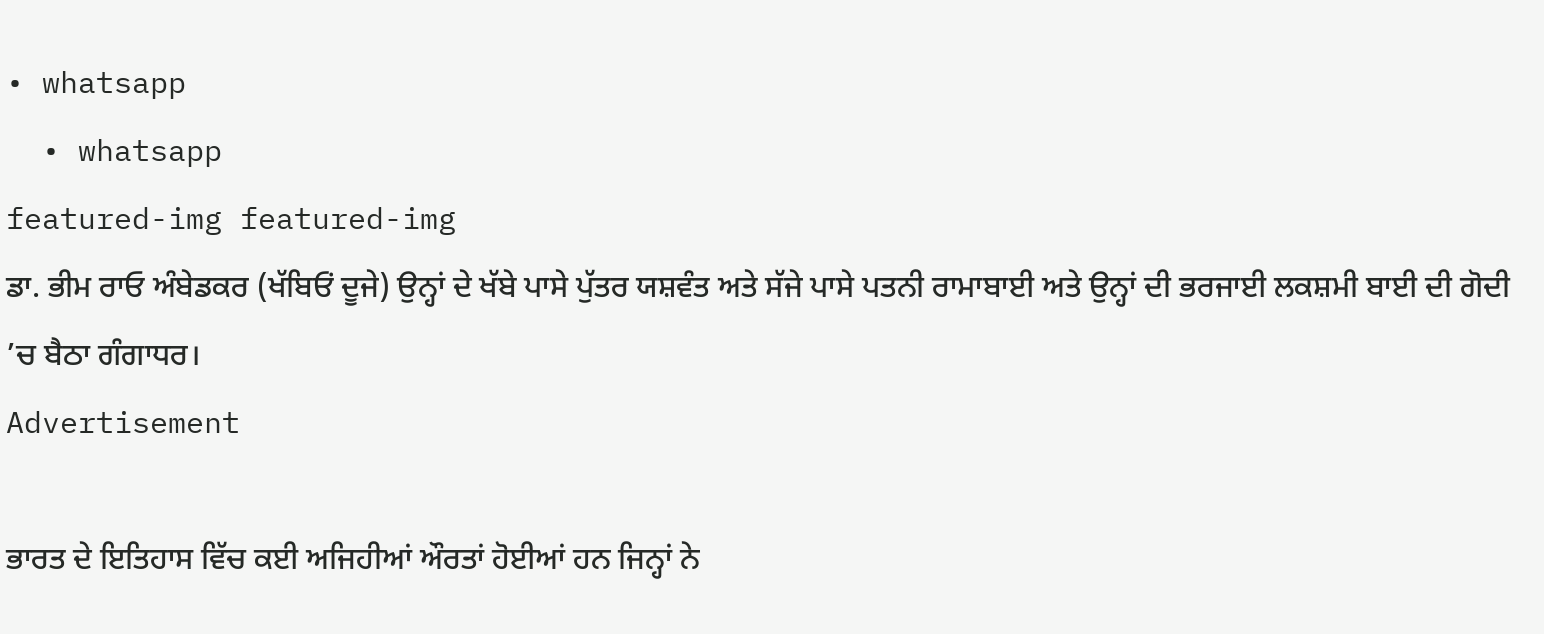• whatsapp
  • whatsapp
featured-img featured-img
ਡਾ. ਭੀਮ ਰਾਓ ਅੰਬੇਡਕਰ (ਖੱਬਿਓਂ ਦੂਜੇ) ਉਨ੍ਹਾਂ ਦੇ ਖੱਬੇ ਪਾਸੇ ਪੁੱਤਰ ਯਸ਼ਵੰਤ ਅਤੇ ਸੱਜੇ ਪਾਸੇ ਪਤਨੀ ਰਾਮਾਬਾਈ ਅਤੇ ਉਨ੍ਹਾਂ ਦੀ ਭਰਜਾਈ ਲਕਸ਼ਮੀ ਬਾਈ ਦੀ ਗੋਦੀ ’ਚ ਬੈਠਾ ਗੰਗਾਧਰ।
Advertisement

ਭਾਰਤ ਦੇ ਇਤਿਹਾਸ ਵਿੱਚ ਕਈ ਅਜਿਹੀਆਂ ਔਰਤਾਂ ਹੋਈਆਂ ਹਨ ਜਿਨ੍ਹਾਂ ਨੇ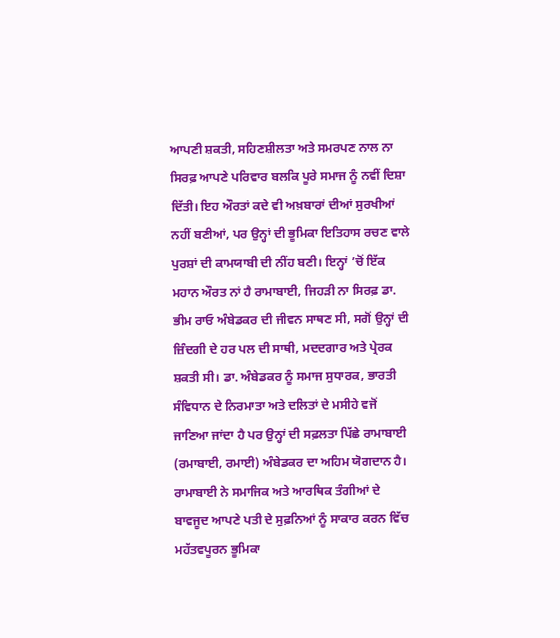ਆਪਣੀ ਸ਼ਕਤੀ, ਸਹਿਣਸ਼ੀਲਤਾ ਅਤੇ ਸਮਰਪਣ ਨਾਲ ਨਾ ਸਿਰਫ਼ ਆਪਣੇ ਪਰਿਵਾਰ ਬਲਕਿ ਪੂਰੇ ਸਮਾਜ ਨੂੰ ਨਵੀਂ ਦਿਸ਼ਾ ਦਿੱਤੀ। ਇਹ ਔਰਤਾਂ ਕਦੇ ਵੀ ਅਖ਼ਬਾਰਾਂ ਦੀਆਂ ਸੁਰਖੀਆਂ ਨਹੀਂ ਬਣੀਆਂ, ਪਰ ਉਨ੍ਹਾਂ ਦੀ ਭੂਮਿਕਾ ਇਤਿਹਾਸ ਰਚਣ ਵਾਲੇ ਪੁਰਸ਼ਾਂ ਦੀ ਕਾਮਯਾਬੀ ਦੀ ਨੀਂਹ ਬਣੀ। ਇਨ੍ਹਾਂ ’ਚੋਂ ਇੱਕ ਮਹਾਨ ਔਰਤ ਨਾਂ ਹੈ ਰਾਮਾਬਾਈ, ਜਿਹੜੀ ਨਾ ਸਿਰਫ਼ ਡਾ. ਭੀਮ ਰਾਓ ਅੰਬੇਡਕਰ ਦੀ ਜੀਵਨ ਸਾਥਣ ਸੀ, ਸਗੋਂ ਉਨ੍ਹਾਂ ਦੀ ਜ਼ਿੰਦਗੀ ਦੇ ਹਰ ਪਲ ਦੀ ਸਾਥੀ, ਮਦਦਗਾਰ ਅਤੇ ਪ੍ਰੇਰਕ ਸ਼ਕਤੀ ਸੀ। ਡਾ. ਅੰਬੇਡਕਰ ਨੂੰ ਸਮਾਜ ਸੁਧਾਰਕ, ਭਾਰਤੀ ਸੰਵਿਧਾਨ ਦੇ ਨਿਰਮਾਤਾ ਅਤੇ ਦਲਿਤਾਂ ਦੇ ਮਸੀਹੇ ਵਜੋਂ ਜਾਣਿਆ ਜਾਂਦਾ ਹੈ ਪਰ ਉਨ੍ਹਾਂ ਦੀ ਸਫ਼ਲਤਾ ਪਿੱਛੇ ਰਾਮਾਬਾਈ (ਰਮਾਬਾਈ, ਰਮਾਈ) ਅੰਬੇਡਕਰ ਦਾ ਅਹਿਮ ਯੋਗਦਾਨ ਹੈ। ਰਾਮਾਬਾਈ ਨੇ ਸਮਾਜਿਕ ਅਤੇ ਆਰਥਿਕ ਤੰਗੀਆਂ ਦੇ ਬਾਵਜੂਦ ਆਪਣੇ ਪਤੀ ਦੇ ਸੁਫ਼ਨਿਆਂ ਨੂੰ ਸਾਕਾਰ ਕਰਨ ਵਿੱਚ ਮਹੱਤਵਪੂਰਨ ਭੂਮਿਕਾ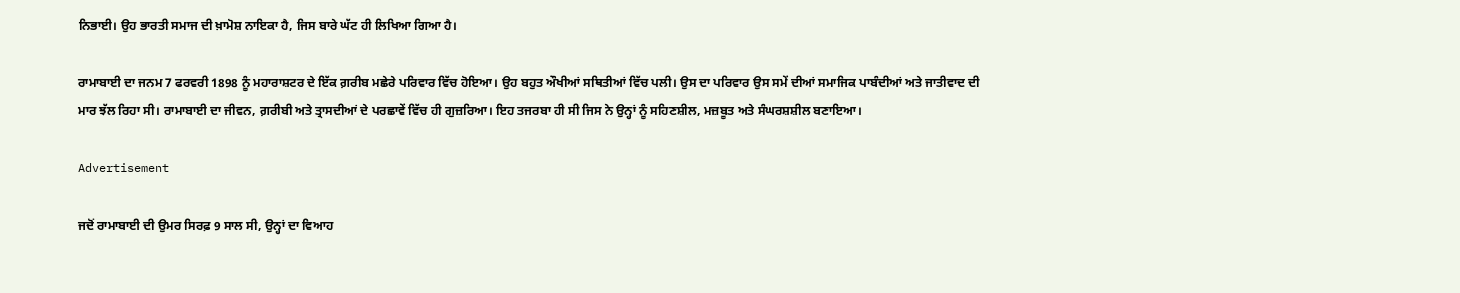ਨਿਭਾਈ। ਉਹ ਭਾਰਤੀ ਸਮਾਜ ਦੀ ਖ਼ਾਮੋਸ਼ ਨਾਇਕਾ ਹੈ, ਜਿਸ ਬਾਰੇ ਘੱਟ ਹੀ ਲਿਖਿਆ ਗਿਆ ਹੈ।

ਰਾਮਾਬਾਈ ਦਾ ਜਨਮ 7 ਫਰਵਰੀ 1898 ਨੂੰ ਮਹਾਰਾਸ਼ਟਰ ਦੇ ਇੱਕ ਗ਼ਰੀਬ ਮਛੇਰੇ ਪਰਿਵਾਰ ਵਿੱਚ ਹੋਇਆ। ਉਹ ਬਹੁਤ ਔਖੀਆਂ ਸਥਿਤੀਆਂ ਵਿੱਚ ਪਲੀ। ਉਸ ਦਾ ਪਰਿਵਾਰ ਉਸ ਸਮੇਂ ਦੀਆਂ ਸਮਾਜਿਕ ਪਾਬੰਦੀਆਂ ਅਤੇ ਜਾਤੀਵਾਦ ਦੀ ਮਾਰ ਝੱਲ ਰਿਹਾ ਸੀ। ਰਾਮਾਬਾਈ ਦਾ ਜੀਵਨ, ਗ਼ਰੀਬੀ ਅਤੇ ਤ੍ਰਾਸਦੀਆਂ ਦੇ ਪਰਛਾਵੇਂ ਵਿੱਚ ਹੀ ਗੁਜ਼ਰਿਆ। ਇਹ ਤਜਰਬਾ ਹੀ ਸੀ ਜਿਸ ਨੇ ਉਨ੍ਹਾਂ ਨੂੰ ਸਹਿਣਸ਼ੀਲ, ਮਜ਼ਬੂਤ ਅਤੇ ਸੰਘਰਸ਼ਸ਼ੀਲ ਬਣਾਇਆ।

Advertisement

ਜਦੋਂ ਰਾਮਾਬਾਈ ਦੀ ਉਮਰ ਸਿਰਫ਼ 9 ਸਾਲ ਸੀ, ਉਨ੍ਹਾਂ ਦਾ ਵਿਆਹ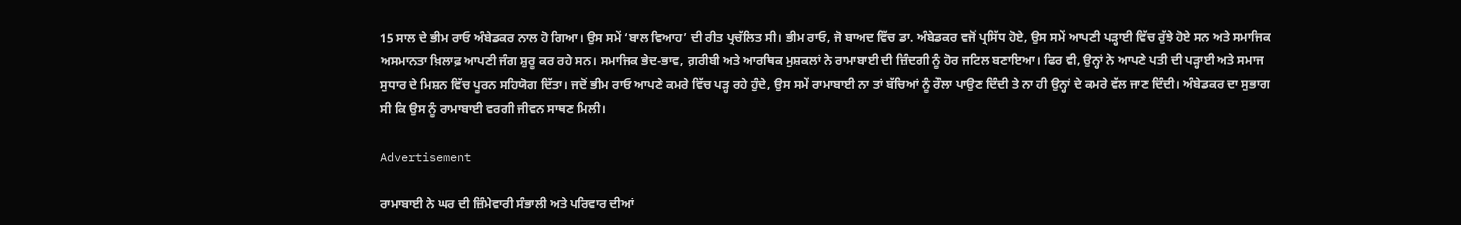15 ਸਾਲ ਦੇ ਭੀਮ ਰਾਓ ਅੰਬੇਡਕਰ ਨਾਲ ਹੋ ਗਿਆ। ਉਸ ਸਮੇਂ ‘ਬਾਲ ਵਿਆਹ’ ਦੀ ਰੀਤ ਪ੍ਰਚੱਲਿਤ ਸੀ। ਭੀਮ ਰਾਓ, ਜੋ ਬਾਅਦ ਵਿੱਚ ਡਾ. ਅੰਬੇਡਕਰ ਵਜੋਂ ਪ੍ਰਸਿੱਧ ਹੋਏ, ਉਸ ਸਮੇਂ ਆਪਣੀ ਪੜ੍ਹਾਈ ਵਿੱਚ ਰੁੱਝੇ ਹੋਏ ਸਨ ਅਤੇ ਸਮਾਜਿਕ ਅਸਮਾਨਤਾ ਖ਼ਿਲਾਫ਼ ਆਪਣੀ ਜੰਗ ਸ਼ੁਰੂ ਕਰ ਰਹੇ ਸਨ। ਸਮਾਜਿਕ ਭੇਦ-ਭਾਵ, ਗ਼ਰੀਬੀ ਅਤੇ ਆਰਥਿਕ ਮੁਸ਼ਕਲਾਂ ਨੇ ਰਾਮਾਬਾਈ ਦੀ ਜ਼ਿੰਦਗੀ ਨੂੰ ਹੋਰ ਜਟਿਲ ਬਣਾਇਆ। ਫਿਰ ਵੀ, ਉਨ੍ਹਾਂ ਨੇ ਆਪਣੇ ਪਤੀ ਦੀ ਪੜ੍ਹਾਈ ਅਤੇ ਸਮਾਜ ਸੁਧਾਰ ਦੇ ਮਿਸ਼ਨ ਵਿੱਚ ਪੂਰਨ ਸਹਿਯੋਗ ਦਿੱਤਾ। ਜਦੋਂ ਭੀਮ ਰਾਓ ਆਪਣੇ ਕਮਰੇ ਵਿੱਚ ਪੜ੍ਹ ਰਹੇ ਹੁੰਦੇ, ਉਸ ਸਮੇਂ ਰਾਮਾਬਾਈ ਨਾ ਤਾਂ ਬੱਚਿਆਂ ਨੂੰ ਰੌਲਾ ਪਾਉਣ ਦਿੰਦੀ ਤੇ ਨਾ ਹੀ ਉਨ੍ਹਾਂ ਦੇ ਕਮਰੇ ਵੱਲ ਜਾਣ ਦਿੰਦੀ। ਅੰਬੇਡਕਰ ਦਾ ਸੁਭਾਗ ਸੀ ਕਿ ਉਸ ਨੂੰ ਰਾਮਾਬਾਈ ਵਰਗੀ ਜੀਵਨ ਸਾਥਣ ਮਿਲੀ।

Advertisement

ਰਾਮਾਬਾਈ ਨੇ ਘਰ ਦੀ ਜ਼ਿੰਮੇਵਾਰੀ ਸੰਭਾਲੀ ਅਤੇ ਪਰਿਵਾਰ ਦੀਆਂ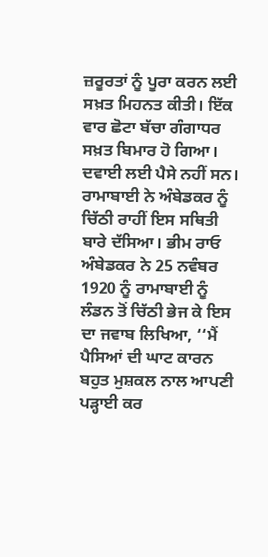ਜ਼ਰੂਰਤਾਂ ਨੂੰ ਪੂਰਾ ਕਰਨ ਲਈ ਸਖ਼ਤ ਮਿਹਨਤ ਕੀਤੀ। ਇੱਕ ਵਾਰ ਛੋਟਾ ਬੱਚਾ ਗੰਗਾਧਰ ਸਖ਼ਤ ਬਿਮਾਰ ਹੋ ਗਿਆ। ਦਵਾਈ ਲਈ ਪੈਸੇ ਨਹੀਂ ਸਨ। ਰਾਮਾਬਾਈ ਨੇ ਅੰਬੇਡਕਰ ਨੂੰ ਚਿੱਠੀ ਰਾਹੀਂ ਇਸ ਸਥਿਤੀ ਬਾਰੇ ਦੱਸਿਆ। ਭੀਮ ਰਾਓ ਅੰਬੇਡਕਰ ਨੇ 25 ਨਵੰਬਰ 1920 ਨੂੰ ਰਾਮਾਬਾਈ ਨੂੰ ਲੰਡਨ ਤੋਂ ਚਿੱਠੀ ਭੇਜ ਕੇ ਇਸ ਦਾ ਜਵਾਬ ਲਿਖਿਆ, ‘‘ਮੈਂ ਪੈਸਿਆਂ ਦੀ ਘਾਟ ਕਾਰਨ ਬਹੁਤ ਮੁਸ਼ਕਲ ਨਾਲ ਆਪਣੀ ਪੜ੍ਹਾਈ ਕਰ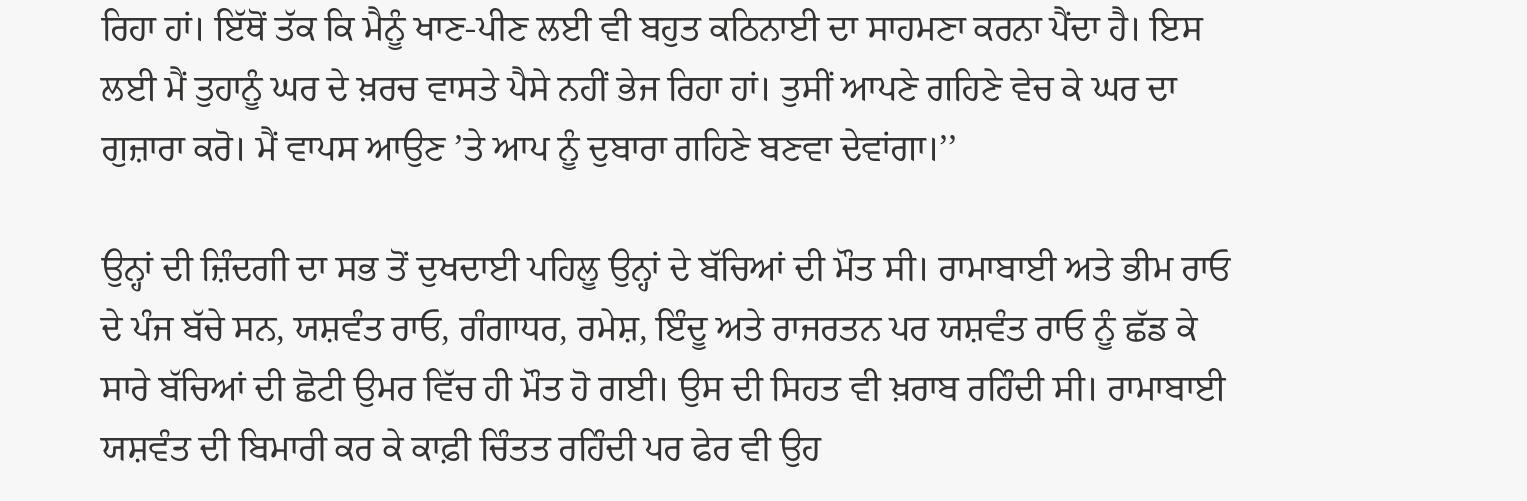ਰਿਹਾ ਹਾਂ। ਇੱਥੋਂ ਤੱਕ ਕਿ ਮੈਨੂੰ ਖਾਣ-ਪੀਣ ਲਈ ਵੀ ਬਹੁਤ ਕਠਿਨਾਈ ਦਾ ਸਾਹਮਣਾ ਕਰਨਾ ਪੈਂਦਾ ਹੈ। ਇਸ ਲਈ ਮੈਂ ਤੁਹਾਨੂੰ ਘਰ ਦੇ ਖ਼ਰਚ ਵਾਸਤੇ ਪੈਸੇ ਨਹੀਂ ਭੇਜ ਰਿਹਾ ਹਾਂ। ਤੁਸੀਂ ਆਪਣੇ ਗਹਿਣੇ ਵੇਚ ਕੇ ਘਰ ਦਾ ਗੁਜ਼ਾਰਾ ਕਰੋ। ਮੈਂ ਵਾਪਸ ਆਉਣ ’ਤੇ ਆਪ ਨੂੰ ਦੁਬਾਰਾ ਗਹਿਣੇ ਬਣਵਾ ਦੇਵਾਂਗਾ।’’

ਉਨ੍ਹਾਂ ਦੀ ਜ਼ਿੰਦਗੀ ਦਾ ਸਭ ਤੋਂ ਦੁਖਦਾਈ ਪਹਿਲੂ ਉਨ੍ਹਾਂ ਦੇ ਬੱਚਿਆਂ ਦੀ ਮੌਤ ਸੀ। ਰਾਮਾਬਾਈ ਅਤੇ ਭੀਮ ਰਾਓ ਦੇ ਪੰਜ ਬੱਚੇ ਸਨ, ਯਸ਼ਵੰਤ ਰਾਓ, ਗੰਗਾਧਰ, ਰਮੇਸ਼, ਇੰਦੂ ਅਤੇ ਰਾਜਰਤਨ ਪਰ ਯਸ਼ਵੰਤ ਰਾਓ ਨੂੰ ਛੱਡ ਕੇ ਸਾਰੇ ਬੱਚਿਆਂ ਦੀ ਛੋਟੀ ਉਮਰ ਵਿੱਚ ਹੀ ਮੌਤ ਹੋ ਗਈ। ਉਸ ਦੀ ਸਿਹਤ ਵੀ ਖ਼ਰਾਬ ਰਹਿੰਦੀ ਸੀ। ਰਾਮਾਬਾਈ ਯਸ਼ਵੰਤ ਦੀ ਬਿਮਾਰੀ ਕਰ ਕੇ ਕਾਫ਼ੀ ਚਿੰਤਤ ਰਹਿੰਦੀ ਪਰ ਫੇਰ ਵੀ ਉਹ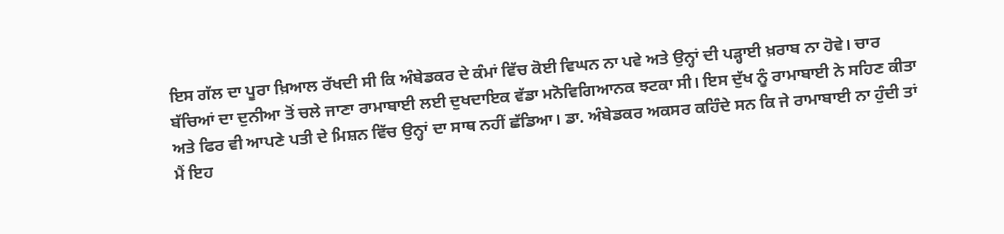ਇਸ ਗੱਲ ਦਾ ਪੂਰਾ ਖ਼ਿਆਲ ਰੱਖਦੀ ਸੀ ਕਿ ਅੰਬੇਡਕਰ ਦੇ ਕੰਮਾਂ ਵਿੱਚ ਕੋਈ ਵਿਘਨ ਨਾ ਪਵੇ ਅਤੇ ਉਨ੍ਹਾਂ ਦੀ ਪੜ੍ਹਾਈ ਖ਼ਰਾਬ ਨਾ ਹੋਵੇ। ਚਾਰ ਬੱਚਿਆਂ ਦਾ ਦੁਨੀਆ ਤੋਂ ਚਲੇ ਜਾਣਾ ਰਾਮਾਬਾਈ ਲਈ ਦੁਖਦਾਇਕ ਵੱਡਾ ਮਨੋਵਿਗਿਆਨਕ ਝਟਕਾ ਸੀ। ਇਸ ਦੁੱਖ ਨੂੰ ਰਾਮਾਬਾਈ ਨੇ ਸਹਿਣ ਕੀਤਾ ਅਤੇ ਫਿਰ ਵੀ ਆਪਣੇ ਪਤੀ ਦੇ ਮਿਸ਼ਨ ਵਿੱਚ ਉਨ੍ਹਾਂ ਦਾ ਸਾਥ ਨਹੀਂ ਛੱਡਿਆ। ਡਾ. ਅੰਬੇਡਕਰ ਅਕਸਰ ਕਹਿੰਦੇ ਸਨ ਕਿ ਜੇ ਰਾਮਾਬਾਈ ਨਾ ਹੁੰਦੀ ਤਾਂ ਮੈਂ ਇਹ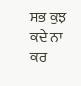ਸਭ ਕੁਝ ਕਦੇ ਨਾ ਕਰ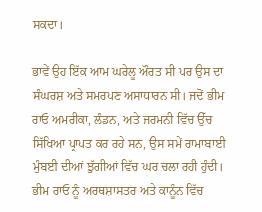ਸਕਦਾ।

ਭਾਵੇਂ ਉਹ ਇੱਕ ਆਮ ਘਰੇਲੂ ਔਰਤ ਸੀ ਪਰ ਉਸ ਦਾ ਸੰਘਰਸ਼ ਅਤੇ ਸਮਰਪਣ ਅਸਾਧਾਰਨ ਸੀ। ਜਦੋਂ ਭੀਮ ਰਾਓ ਅਮਰੀਕਾ, ਲੰਡਨ, ਅਤੇ ਜਰਮਨੀ ਵਿੱਚ ਉੱਚ ਸਿੱਖਿਆ ਪ੍ਰਾਪਤ ਕਰ ਰਹੇ ਸਨ, ਉਸ ਸਮੇਂ ਰਾਮਾਬਾਈ ਮੁੰਬਈ ਦੀਆਂ ਝੁੱਗੀਆਂ ਵਿੱਚ ਘਰ ਚਲਾ ਰਹੀ ਹੁੰਦੀ। ਭੀਮ ਰਾਓ ਨੂੰ ਅਰਥਸ਼ਾਸਤਰ ਅਤੇ ਕਾਨੂੰਨ ਵਿੱਚ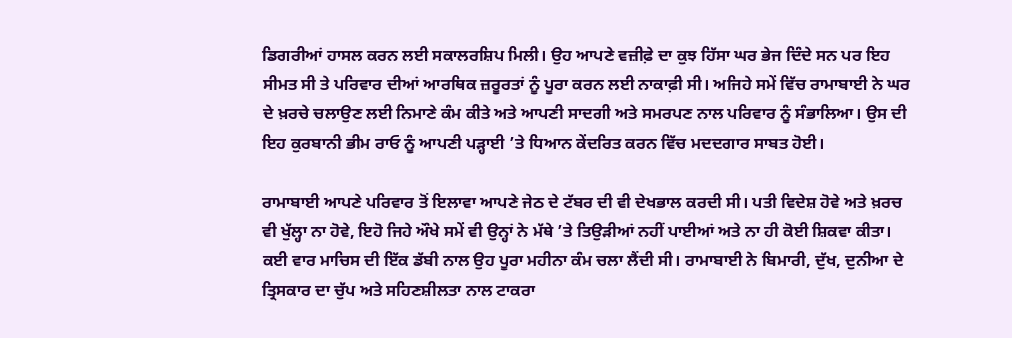ਡਿਗਰੀਆਂ ਹਾਸਲ ਕਰਨ ਲਈ ਸਕਾਲਰਸ਼ਿਪ ਮਿਲੀ। ਉਹ ਆਪਣੇ ਵਜ਼ੀਫ਼ੇ ਦਾ ਕੁਝ ਹਿੱਸਾ ਘਰ ਭੇਜ ਦਿੰਦੇ ਸਨ ਪਰ ਇਹ ਸੀਮਤ ਸੀ ਤੇ ਪਰਿਵਾਰ ਦੀਆਂ ਆਰਥਿਕ ਜ਼ਰੂਰਤਾਂ ਨੂੰ ਪੂਰਾ ਕਰਨ ਲਈ ਨਾਕਾਫ਼ੀ ਸੀ। ਅਜਿਹੇ ਸਮੇਂ ਵਿੱਚ ਰਾਮਾਬਾਈ ਨੇ ਘਰ ਦੇ ਖ਼ਰਚੇ ਚਲਾਉਣ ਲਈ ਨਿਮਾਣੇ ਕੰਮ ਕੀਤੇ ਅਤੇ ਆਪਣੀ ਸਾਦਗੀ ਅਤੇ ਸਮਰਪਣ ਨਾਲ ਪਰਿਵਾਰ ਨੂੰ ਸੰਭਾਲਿਆ। ਉਸ ਦੀ ਇਹ ਕੁਰਬਾਨੀ ਭੀਮ ਰਾਓ ਨੂੰ ਆਪਣੀ ਪੜ੍ਹਾਈ ’ਤੇ ਧਿਆਨ ਕੇਂਦਰਿਤ ਕਰਨ ਵਿੱਚ ਮਦਦਗਾਰ ਸਾਬਤ ਹੋਈ।

ਰਾਮਾਬਾਈ ਆਪਣੇ ਪਰਿਵਾਰ ਤੋਂ ਇਲਾਵਾ ਆਪਣੇ ਜੇਠ ਦੇ ਟੱਬਰ ਦੀ ਵੀ ਦੇਖਭਾਲ ਕਰਦੀ ਸੀ। ਪਤੀ ਵਿਦੇਸ਼ ਹੋਵੇ ਅਤੇ ਖ਼ਰਚ ਵੀ ਖੁੱਲ੍ਹਾ ਨਾ ਹੋਵੇ, ਇਹੋ ਜਿਹੇ ਔਖੇ ਸਮੇਂ ਵੀ ਉਨ੍ਹਾਂ ਨੇ ਮੱਥੇ ’ਤੇ ਤਿਉੜੀਆਂ ਨਹੀਂ ਪਾਈਆਂ ਅਤੇ ਨਾ ਹੀ ਕੋਈ ਸ਼ਿਕਵਾ ਕੀਤਾ। ਕਈ ਵਾਰ ਮਾਚਿਸ ਦੀ ਇੱਕ ਡੱਬੀ ਨਾਲ ਉਹ ਪੂਰਾ ਮਹੀਨਾ ਕੰਮ ਚਲਾ ਲੈਂਦੀ ਸੀ। ਰਾਮਾਬਾਈ ਨੇ ਬਿਮਾਰੀ, ਦੁੱਖ, ਦੁਨੀਆ ਦੇ ਤ੍ਰਿਸਕਾਰ ਦਾ ਚੁੱਪ ਅਤੇ ਸਹਿਣਸ਼ੀਲਤਾ ਨਾਲ ਟਾਕਰਾ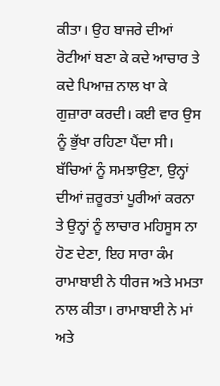ਕੀਤਾ। ਉਹ ਬਾਜਰੇ ਦੀਆਂ ਰੋਟੀਆਂ ਬਣਾ ਕੇ ਕਦੇ ਆਚਾਰ ਤੇ ਕਦੇ ਪਿਆਜ਼ ਨਾਲ ਖਾ ਕੇ ਗੁਜ਼ਾਰਾ ਕਰਦੀ। ਕਈ ਵਾਰ ਉਸ ਨੂੰ ਭੁੱਖਾ ਰਹਿਣਾ ਪੈਂਦਾ ਸੀ। ਬੱਚਿਆਂ ਨੂੰ ਸਮਝਾਉਣਾ, ਉਨ੍ਹਾਂ ਦੀਆਂ ਜ਼ਰੂਰਤਾਂ ਪੂਰੀਆਂ ਕਰਨਾ ਤੇ ਉਨ੍ਹਾਂ ਨੂੰ ਲਾਚਾਰ ਮਹਿਸੂਸ ਨਾ ਹੋਣ ਦੇਣਾ, ਇਹ ਸਾਰਾ ਕੰਮ ਰਾਮਾਬਾਈ ਨੇ ਧੀਰਜ ਅਤੇ ਮਮਤਾ ਨਾਲ ਕੀਤਾ। ਰਾਮਾਬਾਈ ਨੇ ਮਾਂ ਅਤੇ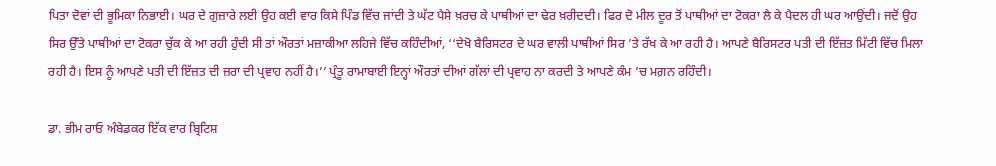ਪਿਤਾ ਦੋਵਾਂ ਦੀ ਭੂਮਿਕਾ ਨਿਭਾਈ। ਘਰ ਦੇ ਗੁਜ਼ਾਰੇ ਲਈ ਉਹ ਕਈ ਵਾਰ ਕਿਸੇ ਪਿੰਡ ਵਿੱਚ ਜਾਂਦੀ ਤੇ ਘੱਟ ਪੈਸੇ ਖ਼ਰਚ ਕੇ ਪਾਥੀਆਂ ਦਾ ਢੇਰ ਖ਼ਰੀਦਦੀ। ਫਿਰ ਦੋ ਮੀਲ ਦੂਰ ਤੋਂ ਪਾਥੀਆਂ ਦਾ ਟੋਕਰਾ ਲੈ ਕੇ ਪੈਦਲ ਹੀ ਘਰ ਆਉਂਦੀ। ਜਦੋਂ ਉਹ ਸਿਰ ਉੱਤੇ ਪਾਥੀਆਂ ਦਾ ਟੋਕਰਾ ਚੁੱਕ ਕੇ ਆ ਰਹੀ ਹੁੰਦੀ ਸੀ ਤਾਂ ਔਰਤਾਂ ਮਜ਼ਾਕੀਆ ਲਹਿਜੇ ਵਿੱਚ ਕਹਿੰਦੀਆਂ, ‘‘ਦੇਖੋ ਬੈਰਿਸਟਰ ਦੇ ਘਰ ਵਾਲੀ ਪਾਥੀਆਂ ਸਿਰ ’ਤੇ ਰੱਖ ਕੇ ਆ ਰਹੀ ਹੈ। ਆਪਣੇ ਬੈਰਿਸਟਰ ਪਤੀ ਦੀ ਇੱਜ਼ਤ ਮਿੱਟੀ ਵਿੱਚ ਮਿਲਾ ਰਹੀ ਹੈ। ਇਸ ਨੂੰ ਆਪਣੇ ਪਤੀ ਦੀ ਇੱਜ਼ਤ ਦੀ ਜ਼ਰਾ ਦੀ ਪ੍ਰਵਾਹ ਨਹੀਂ ਹੈ।’’ ਪ੍ਰੰਤੂ ਰਾਮਾਬਾਈ ਇਨ੍ਹਾਂ ਔਰਤਾਂ ਦੀਆਂ ਗੱਲਾਂ ਦੀ ਪ੍ਰਵਾਹ ਨਾ ਕਰਦੀ ਤੇ ਆਪਣੇ ਕੰਮ ’ਚ ਮਗ਼ਨ ਰਹਿੰਦੀ।

ਡਾ. ਭੀਮ ਰਾਓ ਅੰਬੇਡਕਰ ਇੱਕ ਵਾਰ ਬ੍ਰਿਟਿਸ਼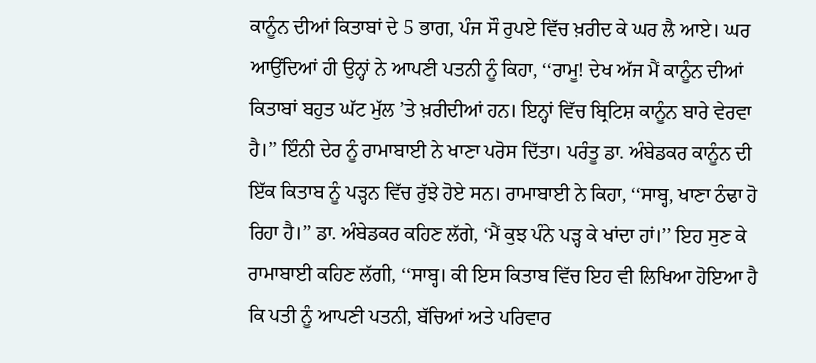ਕਾਨੂੰਨ ਦੀਆਂ ਕਿਤਾਬਾਂ ਦੇ 5 ਭਾਗ, ਪੰਜ ਸੌ ਰੁਪਏ ਵਿੱਚ ਖ਼ਰੀਦ ਕੇ ਘਰ ਲੈ ਆਏ। ਘਰ ਆਉਂਦਿਆਂ ਹੀ ਉਨ੍ਹਾਂ ਨੇ ਆਪਣੀ ਪਤਨੀ ਨੂੰ ਕਿਹਾ, ‘‘ਰਾਮੂ! ਦੇਖ ਅੱਜ ਮੈਂ ਕਾਨੂੰਨ ਦੀਆਂ ਕਿਤਾਬਾਂ ਬਹੁਤ ਘੱਟ ਮੁੱਲ ’ਤੇ ਖ਼ਰੀਦੀਆਂ ਹਨ। ਇਨ੍ਹਾਂ ਵਿੱਚ ਬ੍ਰਿਟਿਸ਼ ਕਾਨੂੰਨ ਬਾਰੇ ਵੇਰਵਾ ਹੈ।’’ ਇੰਨੀ ਦੇਰ ਨੂੰ ਰਾਮਾਬਾਈ ਨੇ ਖਾਣਾ ਪਰੋਸ ਦਿੱਤਾ। ਪਰੰਤੂ ਡਾ. ਅੰਬੇਡਕਰ ਕਾਨੂੰਨ ਦੀ ਇੱਕ ਕਿਤਾਬ ਨੂੰ ਪੜ੍ਹਨ ਵਿੱਚ ਰੁੱਝੇ ਹੋਏ ਸਨ। ਰਾਮਾਬਾਈ ਨੇ ਕਿਹਾ, ‘‘ਸਾਬ੍ਹ, ਖਾਣਾ ਠੰਢਾ ਹੋ ਰਿਹਾ ਹੈ।’’ ਡਾ. ਅੰਬੇਡਕਰ ਕਹਿਣ ਲੱਗੇ, ‘ਮੈਂ ਕੁਝ ਪੰਨੇ ਪੜ੍ਹ ਕੇ ਖਾਂਦਾ ਹਾਂ।’’ ਇਹ ਸੁਣ ਕੇ ਰਾਮਾਬਾਈ ਕਹਿਣ ਲੱਗੀ, ‘‘ਸਾਬ੍ਹ। ਕੀ ਇਸ ਕਿਤਾਬ ਵਿੱਚ ਇਹ ਵੀ ਲਿਖਿਆ ਹੋਇਆ ਹੈ ਕਿ ਪਤੀ ਨੂੰ ਆਪਣੀ ਪਤਨੀ, ਬੱਚਿਆਂ ਅਤੇ ਪਰਿਵਾਰ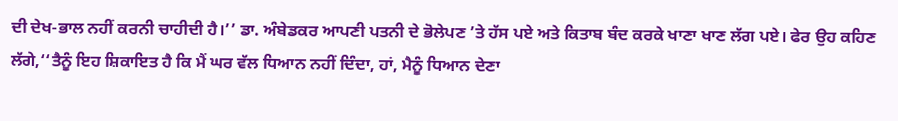ਦੀ ਦੇਖ-ਭਾਲ ਨਹੀਂ ਕਰਨੀ ਚਾਹੀਦੀ ਹੈ।’’ ਡਾ. ਅੰਬੇਡਕਰ ਆਪਣੀ ਪਤਨੀ ਦੇ ਭੋਲੇਪਣ ’ਤੇ ਹੱਸ ਪਏ ਅਤੇ ਕਿਤਾਬ ਬੰਦ ਕਰਕੇ ਖਾਣਾ ਖਾਣ ਲੱਗ ਪਏ। ਫੇਰ ਉਹ ਕਹਿਣ ਲੱਗੇ,‘‘ਤੈਨੂੰ ਇਹ ਸ਼ਿਕਾਇਤ ਹੈ ਕਿ ਮੈਂ ਘਰ ਵੱਲ ਧਿਆਨ ਨਹੀਂ ਦਿੰਦਾ, ਹਾਂ, ਮੈਨੂੰ ਧਿਆਨ ਦੇਣਾ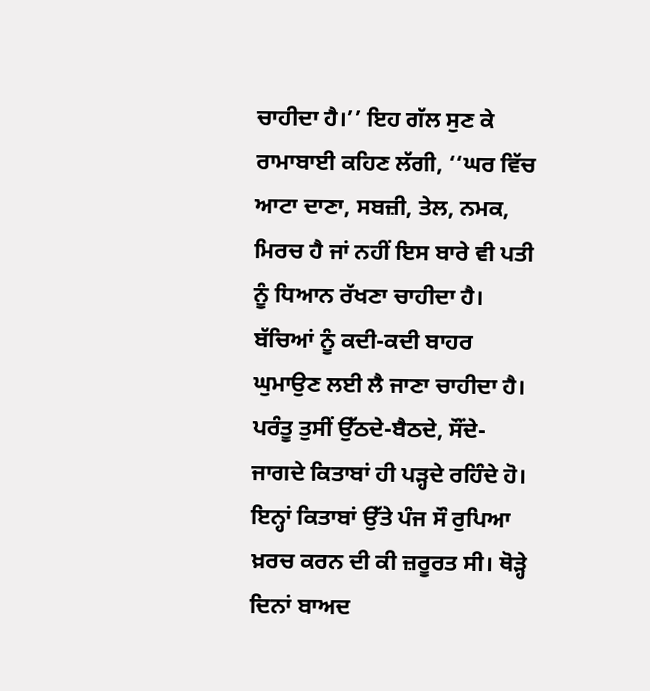ਚਾਹੀਦਾ ਹੈ।’’ ਇਹ ਗੱਲ ਸੁਣ ਕੇ ਰਾਮਾਬਾਈ ਕਹਿਣ ਲੱਗੀ, ‘‘ਘਰ ਵਿੱਚ ਆਟਾ ਦਾਣਾ, ਸਬਜ਼ੀ, ਤੇਲ, ਨਮਕ, ਮਿਰਚ ਹੈ ਜਾਂ ਨਹੀਂ ਇਸ ਬਾਰੇ ਵੀ ਪਤੀ ਨੂੰ ਧਿਆਨ ਰੱਖਣਾ ਚਾਹੀਦਾ ਹੈ। ਬੱਚਿਆਂ ਨੂੰ ਕਦੀ-ਕਦੀ ਬਾਹਰ ਘੁਮਾਉਣ ਲਈ ਲੈ ਜਾਣਾ ਚਾਹੀਦਾ ਹੈ। ਪਰੰਤੂ ਤੁਸੀਂ ਉੱਠਦੇ-ਬੈਠਦੇ, ਸੌਂਦੇ-ਜਾਗਦੇ ਕਿਤਾਬਾਂ ਹੀ ਪੜ੍ਹਦੇ ਰਹਿੰਦੇ ਹੋ। ਇਨ੍ਹਾਂ ਕਿਤਾਬਾਂ ਉੱਤੇ ਪੰਜ ਸੌ ਰੁਪਿਆ ਖ਼ਰਚ ਕਰਨ ਦੀ ਕੀ ਜ਼ਰੂਰਤ ਸੀ। ਥੋੜ੍ਹੇ ਦਿਨਾਂ ਬਾਅਦ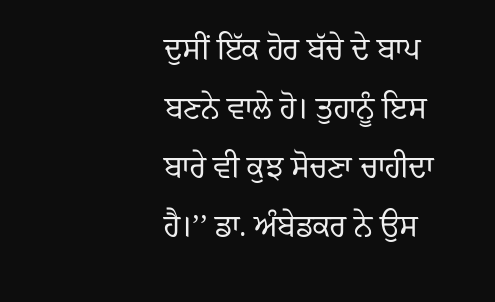ਦੁਸੀਂ ਇੱਕ ਹੋਰ ਬੱਚੇ ਦੇ ਬਾਪ ਬਣਨੇ ਵਾਲੇ ਹੋ। ਤੁਹਾਨੂੰ ਇਸ ਬਾਰੇ ਵੀ ਕੁਝ ਸੋਚਣਾ ਚਾਹੀਦਾ ਹੈ।’’ ਡਾ. ਅੰਬੇਡਕਰ ਨੇ ਉਸ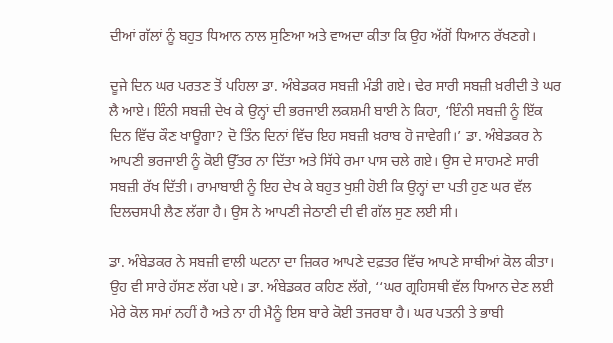ਦੀਆਂ ਗੱਲਾਂ ਨੂੰ ਬਹੁਤ ਧਿਆਨ ਨਾਲ ਸੁਣਿਆ ਅਤੇ ਵਾਅਦਾ ਕੀਤਾ ਕਿ ਉਹ ਅੱਗੋਂ ਧਿਆਨ ਰੱਖਣਗੇ।

ਦੂਜੇ ਦਿਨ ਘਰ ਪਰਤਣ ਤੋਂ ਪਹਿਲਾ ਡਾ. ਅੰਬੇਡਕਰ ਸਬਜ਼ੀ ਮੰਡੀ ਗਏ। ਢੇਰ ਸਾਰੀ ਸਬਜ਼ੀ ਖ਼ਰੀਦੀ ਤੇ ਘਰ ਲੈ ਆਏ। ਇੰਨੀ ਸਬਜ਼ੀ ਦੇਖ ਕੇ ਉਨ੍ਹਾਂ ਦੀ ਭਰਜਾਈ ਲਕਸ਼ਮੀ ਬਾਈ ਨੇ ਕਿਹਾ, ‘ਇੰਨੀ ਸਬਜ਼ੀ ਨੂੰ ਇੱਕ ਦਿਨ ਵਿੱਚ ਕੌਣ ਖਾਊਗਾ? ਦੋ ਤਿੰਨ ਦਿਨਾਂ ਵਿੱਚ ਇਹ ਸਬਜ਼ੀ ਖ਼ਰਾਬ ਹੋ ਜਾਵੇਗੀ।’ ਡਾ. ਅੰਬੇਡਕਰ ਨੇ ਆਪਣੀ ਭਰਜਾਈ ਨੂੰ ਕੋਈ ਉੱਤਰ ਨਾ ਦਿੱਤਾ ਅਤੇ ਸਿੱਧੇ ਰਮਾ ਪਾਸ ਚਲੇ ਗਏ। ਉਸ ਦੇ ਸਾਹਮਣੇ ਸਾਰੀ ਸਬਜ਼ੀ ਰੱਖ ਦਿੱਤੀ। ਰਾਮਾਬਾਈ ਨੂੰ ਇਹ ਦੇਖ ਕੇ ਬਹੁਤ ਖੁਸ਼ੀ ਹੋਈ ਕਿ ਉਨ੍ਹਾਂ ਦਾ ਪਤੀ ਹੁਣ ਘਰ ਵੱਲ ਦਿਲਚਸਪੀ ਲੈਣ ਲੱਗਾ ਹੈ। ਉਸ ਨੇ ਆਪਣੀ ਜੇਠਾਣੀ ਦੀ ਵੀ ਗੱਲ ਸੁਣ ਲਈ ਸੀ।

ਡਾ. ਅੰਬੇਡਕਰ ਨੇ ਸਬਜ਼ੀ ਵਾਲੀ ਘਟਨਾ ਦਾ ਜ਼ਿਕਰ ਆਪਣੇ ਦਫ਼ਤਰ ਵਿੱਚ ਆਪਣੇ ਸਾਥੀਆਂ ਕੋਲ ਕੀਤਾ। ਉਹ ਵੀ ਸਾਰੇ ਹੱਸਣ ਲੱਗ ਪਏ। ਡਾ. ਅੰਬੇਡਕਰ ਕਹਿਣ ਲੱਗੇ, ‘‘ਘਰ ਗ੍ਰਹਿਸਥੀ ਵੱਲ ਧਿਆਨ ਦੇਣ ਲਈ ਮੇਰੇ ਕੋਲ ਸਮਾਂ ਨਹੀਂ ਹੈ ਅਤੇ ਨਾ ਹੀ ਮੈਨੂੰ ਇਸ ਬਾਰੇ ਕੋਈ ਤਜਰਬਾ ਹੈ। ਘਰ ਪਤਨੀ ਤੇ ਭਾਬੀ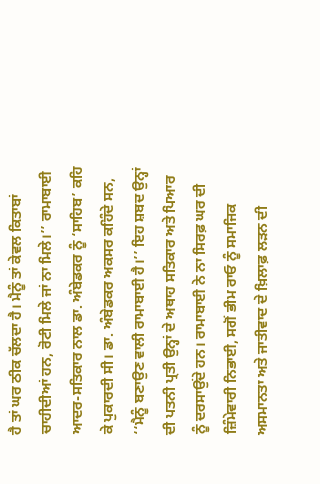ਹੈ ਤਾਂ ਘਰ ਠੀਕ ਚੱਲਦਾ ਹੈ। ਮੈਨੂੰ ਤਾਂ ਕੇਵਲ ਕਿਤਾਬਾਂ ਚਾਹੀਦੀਆਂ ਹਨ, ਰੋਟੀ ਮਿਲੇ ਜਾਂ ਨਾ ਮਿਲੇ।’’ ਰਾਮਾਬਾਈ ਆਦਰ-ਸਤਿਕਾਰ ਨਾਲ ਡਾ. ਅੰਬੇਡਕਰ ਨੂੰ ‘ਸਾਹਿਬ’ ਕਹਿ ਕੇ ਪੁਕਾਰਦੀ ਸੀ। ਡਾ. ਅੰਬੇਡਕਰ ਅਕਸਰ ਕਹਿੰਦੇ ਸਨ, ‘‘ਮੈਨੂੰ ਬਣਾਉਣ ਵਾਲੀ ਰਾਮਾਬਾਈ ਹੈ।’’ ਇਹ ਸ਼ਬਦ ਉਨ੍ਹਾਂ ਦੀ ਪਤਨੀ ਪ੍ਰਤੀ ਉਨ੍ਹਾਂ ਦੇ ਅਥਾਹ ਸਤਿਕਾਰ ਅਤੇ ਪਿਆਰ ਨੂੰ ਦਰਸਾਉਂਦੇ ਹਨ। ਰਾਮਾਬਾਈ ਨੇ ਨਾ ਸਿਰਫ਼ ਘਰ ਦੀ ਜ਼ਿੰਮੇਵਾਰੀ ਨਿਭਾਈ, ਸਗੋਂ ਭੀਮ ਰਾਓ ਨੂੰ ਸਮਾਜਿਕ ਅਸਮਾਨਤਾ ਅਤੇ ਜਾਤੀਵਾਦ ਦੇ ਖ਼ਿਲਾਫ਼ ਲੜਨ ਦੀ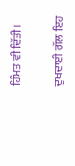ਹਿੰਮਤ ਵੀ ਦਿੱਤੀ।

ਦੁਖਦਾਈ ਗੱਲ ਇਹ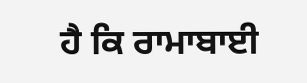ਹੈ ਕਿ ਰਾਮਾਬਾਈ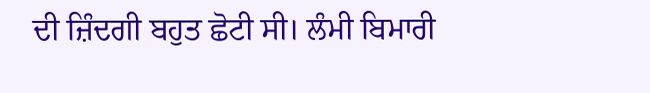ਦੀ ਜ਼ਿੰਦਗੀ ਬਹੁਤ ਛੋਟੀ ਸੀ। ਲੰਮੀ ਬਿਮਾਰੀ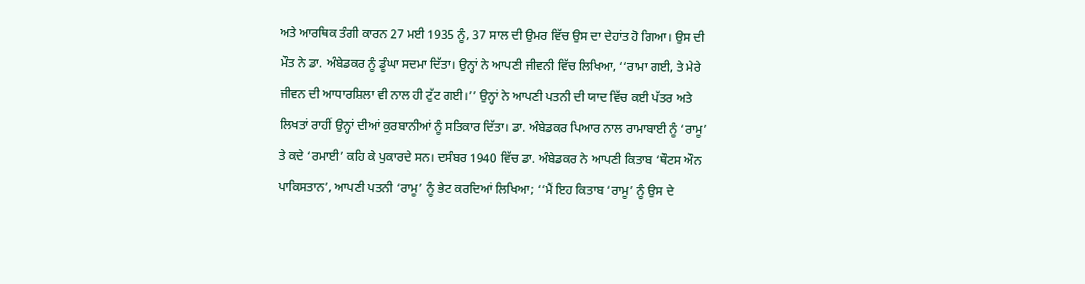ਅਤੇ ਆਰਥਿਕ ਤੰਗੀ ਕਾਰਨ 27 ਮਈ 1935 ਨੂੰ, 37 ਸਾਲ ਦੀ ਉਮਰ ਵਿੱਚ ਉਸ ਦਾ ਦੇਹਾਂਤ ਹੋ ਗਿਆ। ਉਸ ਦੀ ਮੌਤ ਨੇ ਡਾ. ਅੰਬੇਡਕਰ ਨੂੰ ਡੂੰਘਾ ਸਦਮਾ ਦਿੱਤਾ। ਉਨ੍ਹਾਂ ਨੇ ਆਪਣੀ ਜੀਵਨੀ ਵਿੱਚ ਲਿਖਿਆ, ‘‘ਰਾਮਾ ਗਈ, ਤੇ ਮੇਰੇ ਜੀਵਨ ਦੀ ਆਧਾਰਸ਼ਿਲਾ ਵੀ ਨਾਲ ਹੀ ਟੁੱਟ ਗਈ।’’ ਉਨ੍ਹਾਂ ਨੇ ਆਪਣੀ ਪਤਨੀ ਦੀ ਯਾਦ ਵਿੱਚ ਕਈ ਪੱਤਰ ਅਤੇ ਲਿਖਤਾਂ ਰਾਹੀਂ ਉਨ੍ਹਾਂ ਦੀਆਂ ਕੁਰਬਾਨੀਆਂ ਨੂੰ ਸਤਿਕਾਰ ਦਿੱਤਾ। ਡਾ. ਅੰਬੇਡਕਰ ਪਿਆਰ ਨਾਲ ਰਾਮਾਬਾਈ ਨੂੰ ‘ਰਾਮੂ’ ਤੇ ਕਦੇ ‘ਰਮਾਈ’ ਕਹਿ ਕੇ ਪੁਕਾਰਦੇ ਸਨ। ਦਸੰਬਰ 1940 ਵਿੱਚ ਡਾ. ਅੰਬੇਡਕਰ ਨੇ ਆਪਣੀ ਕਿਤਾਬ ‘ਥੌਟਸ ਔਨ ਪਾਕਿਸਤਾਨ’, ਆਪਣੀ ਪਤਨੀ ‘ਰਾਮੂ’ ਨੂੰ ਭੇਟ ਕਰਦਿਆਂ ਲਿਖਿਆ; ‘‘ਮੈਂ ਇਹ ਕਿਤਾਬ ‘ਰਾਮੂ’ ਨੂੰ ਉਸ ਦੇ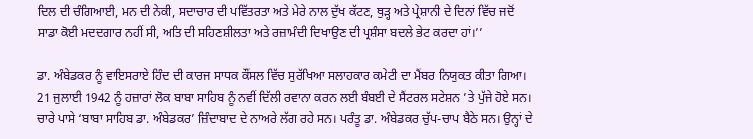ਦਿਲ ਦੀ ਚੰਗਿਆਈ, ਮਨ ਦੀ ਨੇਕੀ, ਸਦਾਚਾਰ ਦੀ ਪਵਿੱਤਰਤਾ ਅਤੇ ਮੇਰੇ ਨਾਲ ਦੁੱਖ ਕੱਟਣ, ਥੁੜ੍ਹ ਅਤੇ ਪ੍ਰੇਸ਼ਾਨੀ ਦੇ ਦਿਨਾਂ ਵਿੱਚ ਜਦੋਂ ਸਾਡਾ ਕੋਈ ਮਦਦਗਾਰ ਨਹੀਂ ਸੀ, ਅਤਿ ਦੀ ਸਹਿਣਸ਼ੀਲਤਾ ਅਤੇ ਰਜ਼ਾਮੰਦੀ ਦਿਖਾਉਣ ਦੀ ਪ੍ਰਸ਼ੰਸਾ ਬਦਲੇ ਭੇਟ ਕਰਦਾ ਹਾਂ।’’

ਡਾ. ਅੰਬੇਡਕਰ ਨੂੰ ਵਾਇਸਰਾਏ ਹਿੰਦ ਦੀ ਕਾਰਜ ਸਾਧਕ ਕੌਂਸਲ ਵਿੱਚ ਸੁਰੱਖਿਆ ਸਲਾਹਕਾਰ ਕਮੇਟੀ ਦਾ ਮੈਂਬਰ ਨਿਯੁਕਤ ਕੀਤਾ ਗਿਆ। 21 ਜੁਲਾਈ 1942 ਨੂੰ ਹਜ਼ਾਰਾਂ ਲੋਕ ਬਾਬਾ ਸਾਹਿਬ ਨੂੰ ਨਵੀਂ ਦਿੱਲੀ ਰਵਾਨਾ ਕਰਨ ਲਈ ਬੰਬਈ ਦੇ ਸੈਂਟਰਲ ਸਟੇਸ਼ਨ ’ਤੇ ਪੁੱਜੇ ਹੋਏ ਸਨ। ਚਾਰੇ ਪਾਸੇ ‘ਬਾਬਾ ਸਾਹਿਬ ਡਾ. ਅੰਬੇਡਕਰ’ ਜ਼ਿੰਦਾਬਾਦ ਦੇ ਨਾਅਰੇ ਲੱਗ ਰਹੇ ਸਨ। ਪਰੰਤੂ ਡਾ. ਅੰਬੇਡਕਰ ਚੁੱਪ-ਚਾਪ ਬੈਠੇ ਸਨ। ਉਨ੍ਹਾਂ ਦੇ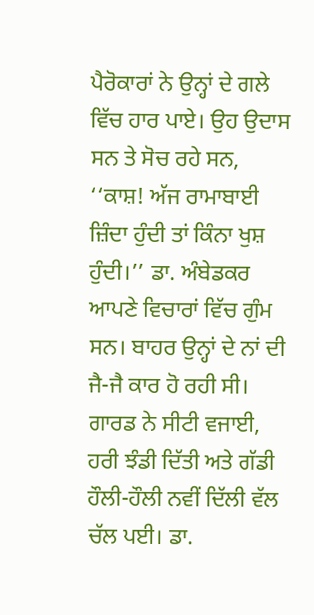ਪੈਰੋਕਾਰਾਂ ਨੇ ਉਨ੍ਹਾਂ ਦੇ ਗਲੇ ਵਿੱਚ ਹਾਰ ਪਾਏ। ਉਹ ਉਦਾਸ ਸਨ ਤੇ ਸੋਚ ਰਹੇ ਸਨ, ‘‘ਕਾਸ਼! ਅੱਜ ਰਾਮਾਬਾਈ ਜ਼ਿੰਦਾ ਹੁੰਦੀ ਤਾਂ ਕਿੰਨਾ ਖੁਸ਼ ਹੁੰਦੀ।’’ ਡਾ. ਅੰਬੇਡਕਰ ਆਪਣੇ ਵਿਚਾਰਾਂ ਵਿੱਚ ਗੁੰਮ ਸਨ। ਬਾਹਰ ਉਨ੍ਹਾਂ ਦੇ ਨਾਂ ਦੀ ਜੈ-ਜੈ ਕਾਰ ਹੋ ਰਹੀ ਸੀ। ਗਾਰਡ ਨੇ ਸੀਟੀ ਵਜਾਈ, ਹਰੀ ਝੰਡੀ ਦਿੱਤੀ ਅਤੇ ਗੱਡੀ ਹੌਲੀ-ਹੌਲੀ ਨਵੀਂ ਦਿੱਲੀ ਵੱਲ ਚੱਲ ਪਈ। ਡਾ.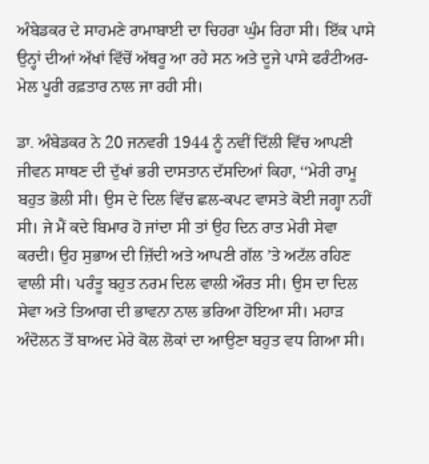ਅੰਬੇਡਕਰ ਦੇ ਸਾਹਮਣੇ ਰਾਮਾਬਾਈ ਦਾ ਚਿਹਰਾ ਘੁੰਮ ਰਿਹਾ ਸੀ। ਇੱਕ ਪਾਸੇ ਉਨ੍ਹਾਂ ਦੀਆਂ ਅੱਖਾਂ ਵਿੱਚੋਂ ਅੱਥਰੂ ਆ ਰਹੇ ਸਨ ਅਤੇ ਦੂਜੇ ਪਾਸੇ ਫਰੰਟੀਅਰ-ਮੇਲ ਪੂਰੀ ਰਫ਼ਤਾਰ ਨਾਲ ਜਾ ਰਹੀ ਸੀ।

ਡਾ. ਅੰਬੇਡਕਰ ਨੇ 20 ਜਨਵਰੀ 1944 ਨੂੰ ਨਵੀਂ ਦਿੱਲੀ ਵਿੱਚ ਆਪਣੀ ਜੀਵਨ ਸਾਥਣ ਦੀ ਦੁੱਖਾਂ ਭਰੀ ਦਾਸਤਾਨ ਦੱਸਦਿਆਂ ਕਿਹਾ, ‘‘ਮੇਰੀ ਰਾਮੂ ਬਹੁਤ ਭੋਲੀ ਸੀ। ਉਸ ਦੇ ਦਿਲ ਵਿੱਚ ਛਲ-ਕਪਟ ਵਾਸਤੇ ਕੋਈ ਜਗ੍ਹਾ ਨਹੀਂ ਸੀ। ਜੇ ਮੈਂ ਕਦੇ ਬਿਮਾਰ ਹੋ ਜਾਂਦਾ ਸੀ ਤਾਂ ਉਹ ਦਿਨ ਰਾਤ ਮੇਰੀ ਸੇਵਾ ਕਰਦੀ। ਉਹ ਸੁਭਾਅ ਦੀ ਜ਼ਿੱਦੀ ਅਤੇ ਆਪਣੀ ਗੱਲ ’ਤੇ ਅਟੱਲ ਰਹਿਣ ਵਾਲੀ ਸੀ। ਪਰੰਤੂ ਬਹੁਤ ਨਰਮ ਦਿਲ ਵਾਲੀ ਔਰਤ ਸੀ। ਉਸ ਦਾ ਦਿਲ ਸੇਵਾ ਅਤੇ ਤਿਆਗ ਦੀ ਭਾਵਨਾ ਨਾਲ ਭਰਿਆ ਹੋਇਆ ਸੀ। ਮਹਾੜ ਅੰਦੋਲਨ ਤੋਂ ਬਾਅਦ ਮੇਰੇ ਕੋਲ ਲੋਕਾਂ ਦਾ ਆਉਣਾ ਬਹੁਤ ਵਧ ਗਿਆ ਸੀ।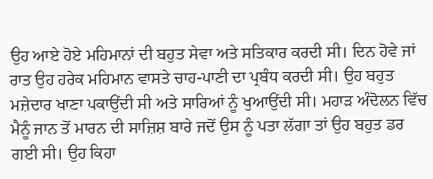ਉਹ ਆਏ ਹੋਏ ਮਹਿਮਾਨਾਂ ਦੀ ਬਹੁਤ ਸੇਵਾ ਅਤੇ ਸਤਿਕਾਰ ਕਰਦੀ ਸੀ। ਦਿਨ ਹੋਵੇ ਜਾਂ ਰਾਤ ਉਹ ਹਰੇਕ ਮਹਿਮਾਨ ਵਾਸਤੇ ਚਾਹ-ਪਾਣੀ ਦਾ ਪ੍ਰਬੰਧ ਕਰਦੀ ਸੀ। ਉਹ ਬਹੁਤ ਮਜ਼ੇਦਾਰ ਖਾਣਾ ਪਕਾਉਂਦੀ ਸੀ ਅਤੇ ਸਾਰਿਆਂ ਨੂੰ ਖੁਆਉਂਦੀ ਸੀ। ਮਹਾੜ ਅੰਦੋਲਨ ਵਿੱਚ ਮੈਨੂੰ ਜਾਨ ਤੋਂ ਮਾਰਨ ਦੀ ਸਾਜ਼ਿਸ਼ ਬਾਰੇ ਜਦੋਂ ਉਸ ਨੂੰ ਪਤਾ ਲੱਗਾ ਤਾਂ ਉਹ ਬਹੁਤ ਡਰ ਗਈ ਸੀ। ਉਹ ਕਿਹਾ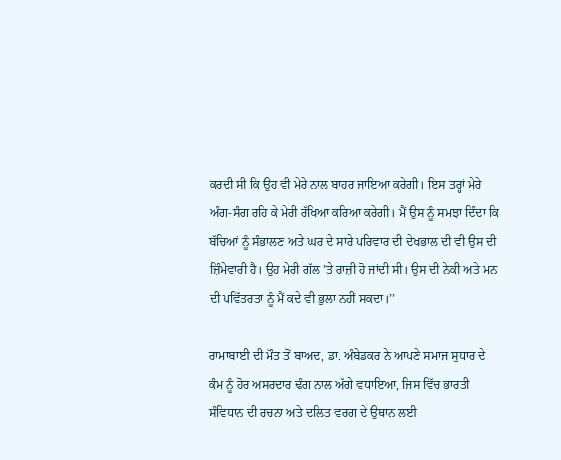ਕਰਦੀ ਸੀ ਕਿ ਉਹ ਵੀ ਮੇਰੇ ਨਾਲ ਬਾਹਰ ਜਾਇਆ ਕਰੇਗੀ। ਇਸ ਤਰ੍ਹਾਂ ਮੇਰੇ ਅੰਗ-ਸੰਗ ਰਹਿ ਕੇ ਮੇਰੀ ਰੱਖਿਆ ਕਰਿਆ ਕਰੇਗੀ। ਮੈਂ ਉਸ ਨੂੰ ਸਮਝਾ ਦਿੰਦਾ ਕਿ ਬੱਚਿਆਂ ਨੂੰ ਸੰਭਾਲਣ ਅਤੇ ਘਰ ਦੇ ਸਾਰੇ ਪਰਿਵਾਰ ਦੀ ਦੇਖਭਾਲ ਦੀ ਵੀ ਉਸ ਦੀ ਜ਼ਿੰਮੇਵਾਰੀ ਹੈ। ਉਹ ਮੇਰੀ ਗੱਲ ’ਤੇ ਰਾਜ਼ੀ ਹੋ ਜਾਂਦੀ ਸੀ। ਉਸ ਦੀ ਨੇਕੀ ਅਤੇ ਮਨ ਦੀ ਪਵਿੱਤਰਤਾ ਨੂੰ ਮੈਂ ਕਦੇ ਵੀ ਭੁਲਾ ਨਹੀਂ ਸਕਦਾ।’’

ਰਾਮਾਬਾਈ ਦੀ ਮੌਤ ਤੋਂ ਬਾਅਦ, ਡਾ. ਅੰਬੇਡਕਰ ਨੇ ਆਪਣੇ ਸਮਾਜ ਸੁਧਾਰ ਦੇ ਕੰਮ ਨੂੰ ਹੋਰ ਅਸਰਦਾਰ ਢੰਗ ਨਾਲ ਅੱਗੇ ਵਧਾਇਆ, ਜਿਸ ਵਿੱਚ ਭਾਰਤੀ ਸੰਵਿਧਾਨ ਦੀ ਰਚਨਾ ਅਤੇ ਦਲਿਤ ਵਰਗ ਦੇ ਉਥਾਨ ਲਈ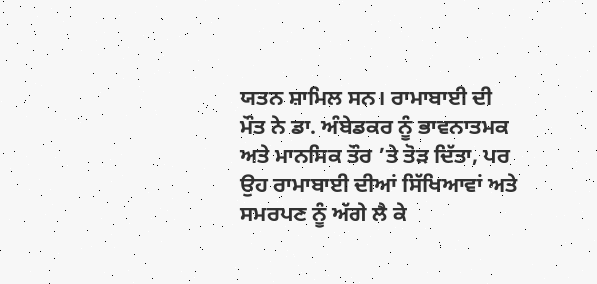ਯਤਨ ਸ਼ਾਮਿਲ ਸਨ। ਰਾਮਾਬਾਈ ਦੀ ਮੌਤ ਨੇ ਡਾ. ਅੰਬੇਡਕਰ ਨੂੰ ਭਾਵਨਾਤਮਕ ਅਤੇ ਮਾਨਸਿਕ ਤੌਰ ’ਤੇ ਤੋੜ ਦਿੱਤਾ, ਪਰ ਉਹ ਰਾਮਾਬਾਈ ਦੀਆਂ ਸਿੱਖਿਆਵਾਂ ਅਤੇ ਸਮਰਪਣ ਨੂੰ ਅੱਗੇ ਲੈ ਕੇ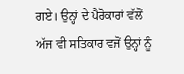ਗਏ। ਉਨ੍ਹਾਂ ਦੇ ਪੈਰੋਕਾਰਾਂ ਵੱਲੋਂ ਅੱਜ ਵੀ ਸਤਿਕਾਰ ਵਜੋਂ ਉਨ੍ਹਾਂ ਨੂੰ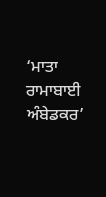‘ਮਾਤਾ ਰਾਮਾਬਾਈ ਅੰਬੇਡਕਰ’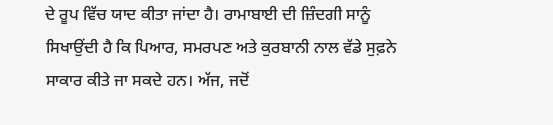ਦੇ ਰੂਪ ਵਿੱਚ ਯਾਦ ਕੀਤਾ ਜਾਂਦਾ ਹੈ। ਰਾਮਾਬਾਈ ਦੀ ਜ਼ਿੰਦਗੀ ਸਾਨੂੰ ਸਿਖਾਉਂਦੀ ਹੈ ਕਿ ਪਿਆਰ, ਸਮਰਪਣ ਅਤੇ ਕੁਰਬਾਨੀ ਨਾਲ ਵੱਡੇ ਸੁਫ਼ਨੇ ਸਾਕਾਰ ਕੀਤੇ ਜਾ ਸਕਦੇ ਹਨ। ਅੱਜ, ਜਦੋਂ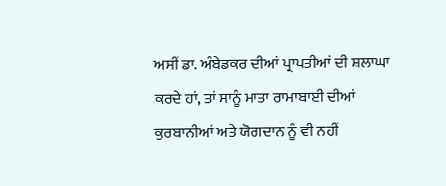ਅਸੀਂ ਡਾ. ਅੰਬੇਡਕਰ ਦੀਆਂ ਪ੍ਰਾਪਤੀਆਂ ਦੀ ਸ਼ਲਾਘਾ ਕਰਦੇ ਹਾਂ, ਤਾਂ ਸਾਨੂੰ ਮਾਤਾ ਰਾਮਾਬਾਈ ਦੀਆਂ ਕੁਰਬਾਨੀਆਂ ਅਤੇ ਯੋਗਦਾਨ ਨੂੰ ਵੀ ਨਹੀਂ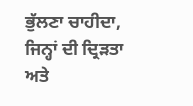ਭੁੱਲਣਾ ਚਾਹੀਦਾ, ਜਿਨ੍ਹਾਂ ਦੀ ਦ੍ਰਿੜਤਾ ਅਤੇ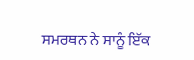ਸਮਰਥਨ ਨੇ ਸਾਨੂੰ ਇੱਕ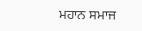ਮਹਾਨ ਸਮਾਜ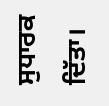ਸੁਧਾਰਕ ਦਿੱਤਾ।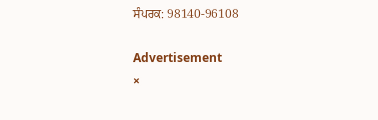ਸੰਪਰਕ: 98140-96108

Advertisement
×